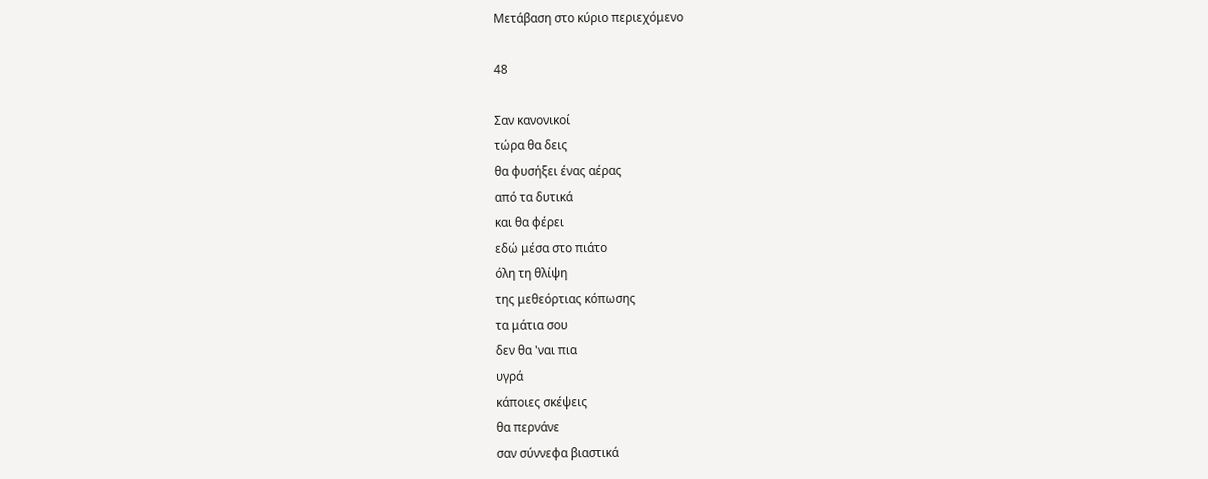Μετάβαση στο κύριο περιεχόμενο

48

Σαν κανονικοί
τώρα θα δεις
θα φυσήξει ένας αέρας
από τα δυτικά
και θα φέρει
εδώ μέσα στο πιάτο
όλη τη θλίψη
της μεθεόρτιας κόπωσης
τα μάτια σου
δεν θα 'ναι πια
υγρά
κάποιες σκέψεις
θα περνάνε
σαν σύννεφα βιαστικά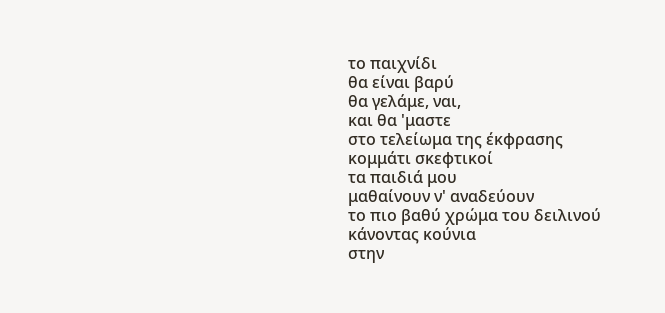το παιχνίδι
θα είναι βαρύ
θα γελάμε, ναι,
και θα 'μαστε
στο τελείωμα της έκφρασης
κομμάτι σκεφτικοί
τα παιδιά μου
μαθαίνουν ν' αναδεύουν
το πιο βαθύ χρώμα του δειλινού
κάνοντας κούνια
στην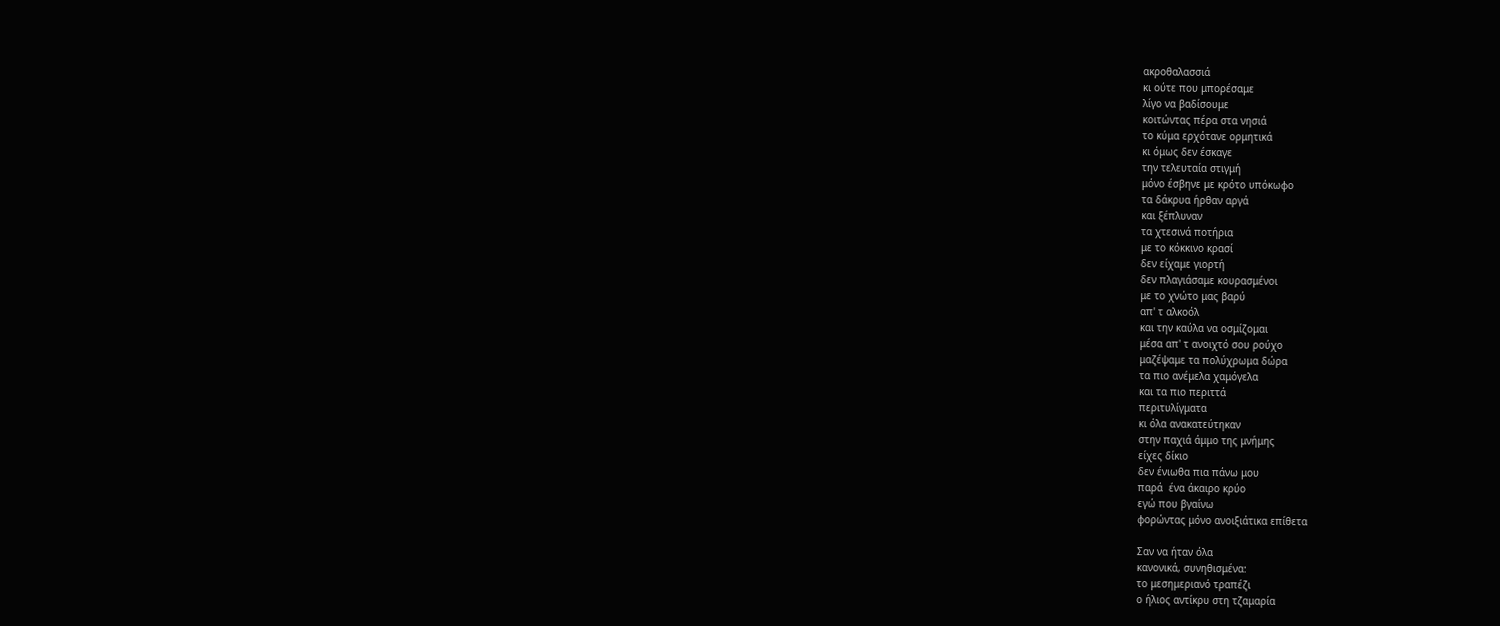ακροθαλασσιά
κι ούτε που μπορέσαμε
λίγο να βαδίσουμε
κοιτώντας πέρα στα νησιά
το κύμα ερχότανε ορμητικά
κι όμως δεν έσκαγε
την τελευταία στιγμή
μόνο έσβηνε με κρότο υπόκωφο
τα δάκρυα ήρθαν αργά
και ξέπλυναν
τα χτεσινά ποτήρια
με το κόκκινο κρασί
δεν είχαμε γιορτή
δεν πλαγιάσαμε κουρασμένοι
με το χνώτο μας βαρύ
απ' τ αλκοόλ
και την καύλα να οσμίζομαι
μέσα απ' τ ανοιχτό σου ρούχο
μαζέψαμε τα πολύχρωμα δώρα
τα πιο ανέμελα χαμόγελα
και τα πιο περιττά
περιτυλίγματα
κι όλα ανακατεύτηκαν
στην παχιά άμμο της μνήμης
είχες δίκιο
δεν ένιωθα πια πάνω μου
παρά  ένα άκαιρο κρύο
εγώ που βγαίνω
φορώντας μόνο ανοιξιάτικα επίθετα

Σαν να ήταν όλα
κανονικά, συνηθισμένα:
το μεσημεριανό τραπέζι
ο ήλιος αντίκρυ στη τζαμαρία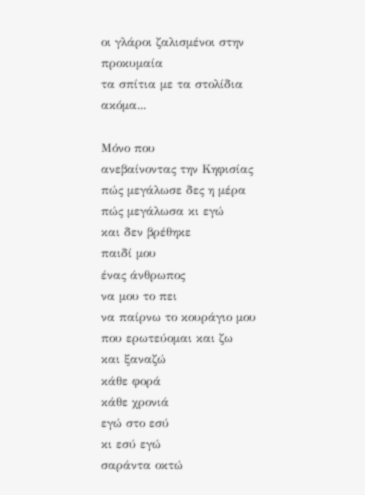οι γλάροι ζαλισμένοι στην προκυμαία
τα σπίτια με τα στολίδια ακόμα...

Μόνο που
ανεβαίνοντας την Κηφισίας
πώς μεγάλωσε δες η μέρα
πώς μεγάλωσα κι εγώ
και δεν βρέθηκε
παιδί μου
ένας άνθρωπος
να μου το πει
να παίρνω το κουράγιο μου
που ερωτεύομαι και ζω
και ξαναζώ
κάθε φορά
κάθε χρονιά
εγώ στο εσύ
κι εσύ εγώ
σαράντα οκτώ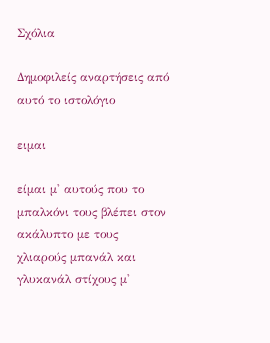Σχόλια

Δημοφιλείς αναρτήσεις από αυτό το ιστολόγιο

ειμαι

είμαι μ' αυτούς που το μπαλκόνι τους βλέπει στον ακάλυπτο με τους χλιαρούς μπανάλ και γλυκανάλ στίχους μ'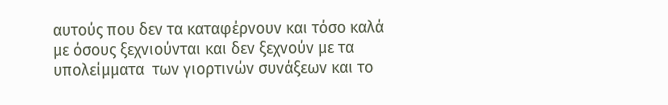αυτούς που δεν τα καταφέρνουν και τόσο καλά με όσους ξεχνιούνται και δεν ξεχνούν με τα υπολείμματα  των γιορτινών συνάξεων και το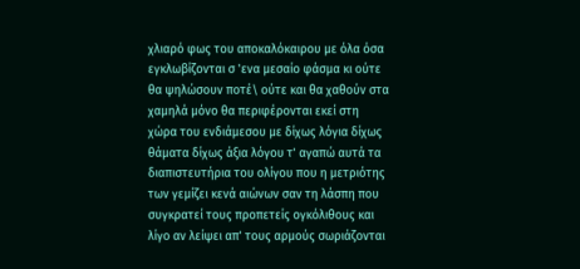χλιαρό φως του αποκαλόκαιρου με όλα όσα εγκλωβίζονται σ 'ενα μεσαίο φάσμα κι ούτε θα ψηλώσουν ποτέ\ ούτε και θα χαθούν στα χαμηλά μόνο θα περιφέρονται εκεί στη χώρα του ενδιάμεσου με δίχως λόγια δίχως θάματα δίχως άξια λόγου τ' αγαπώ αυτά τα διαπιστευτήρια του ολίγου που η μετριότης των γεμίζει κενά αιώνων σαν τη λάσπη που συγκρατεί τους προπετείς ογκόλιθους και λίγο αν λείψει απ' τους αρμούς σωριάζονται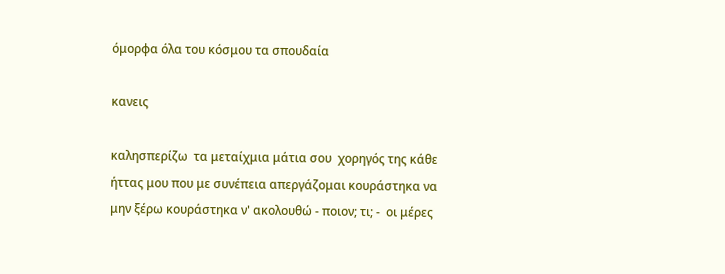όμορφα όλα του κόσμου τα σπουδαία

κανεις

καλησπερίζω  τα μεταίχμια μάτια σου  χορηγός της κάθε ήττας μου που με συνέπεια απεργάζομαι κουράστηκα να μην ξέρω κουράστηκα ν' ακολουθώ - ποιον; τι; -  οι μέρες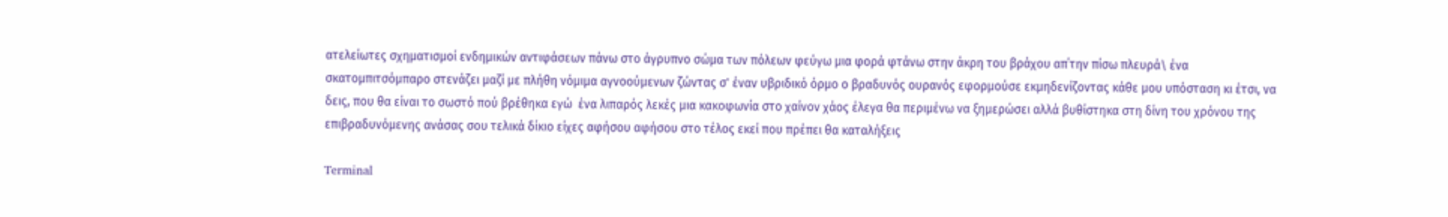ατελείωτες σχηματισμοί ενδημικών αντιφάσεων πάνω στο άγρυπνο σώμα των πόλεων φεύγω μια φορά φτάνω στην άκρη του βράχου απ΄την πίσω πλευρά\ ένα σκατομπιτσόμπαρο στενάζει μαζί με πλήθη νόμιμα αγνοούμενων ζώντας σ' έναν υβριδικό όρμο ο βραδυνός ουρανός εφορμούσε εκμηδενίζοντας κάθε μου υπόσταση κι έτσι, να δεις, που θα είναι το σωστό πού βρέθηκα εγώ  ένα λιπαρός λεκές μια κακοφωνία στο χαίνον χάος έλεγα θα περιμένω να ξημερώσει αλλά βυθίστηκα στη δίνη του χρόνου της επιβραδυνόμενης ανάσας σου τελικά δίκιο είχες αφήσου αφήσου στο τέλος εκεί που πρέπει θα καταλήξεις

Terminal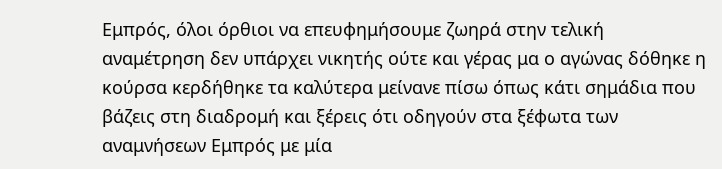Εμπρός, όλοι όρθιοι να επευφημήσουμε ζωηρά στην τελική αναμέτρηση δεν υπάρχει νικητής ούτε και γέρας μα ο αγώνας δόθηκε η κούρσα κερδήθηκε τα καλύτερα μείνανε πίσω όπως κάτι σημάδια που βάζεις στη διαδρομή και ξέρεις ότι οδηγούν στα ξέφωτα των αναμνήσεων Εμπρός με μία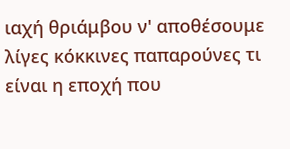ιαχή θριάμβου ν' αποθέσουμε  λίγες κόκκινες παπαρούνες τι είναι η εποχή που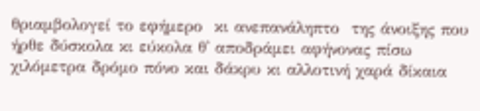θριαμβολογεί το εφήμερο  κι ανεπανάληπτο  της άνοιξης που ήρθε δύσκολα κι εύκολα θ' αποδράμει αφήνονας πίσω χιλόμετρα δρόμο πόνο και δάκρυ κι αλλοτινή χαρά δίκαια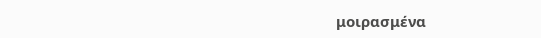μοιρασμένα